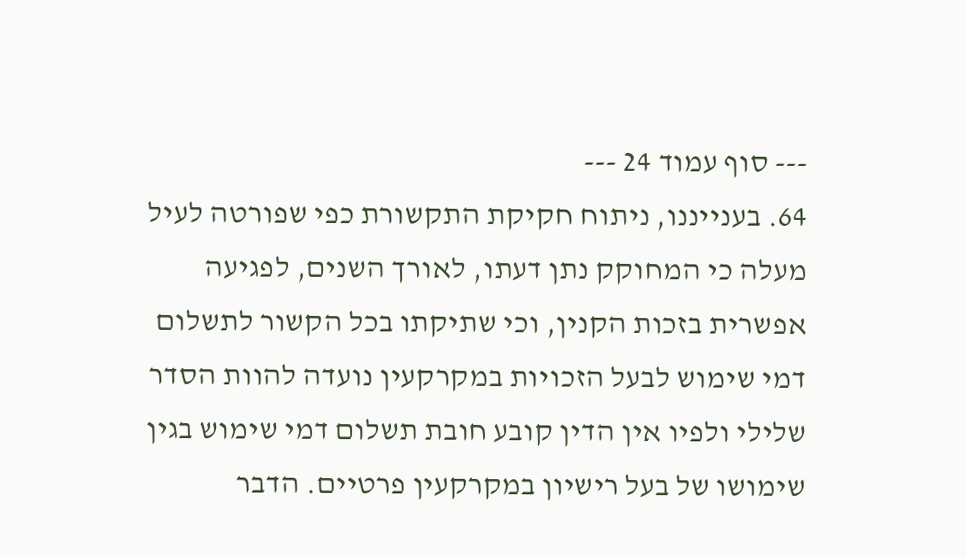--- סוף עמוד 24 ---
64. בענייננו, ניתוח חקיקת התקשורת כפי שפורטה לעיל מעלה כי המחוקק נתן דעתו, לאורך השנים, לפגיעה אפשרית בזכות הקנין, וכי שתיקתו בכל הקשור לתשלום דמי שימוש לבעל הזכויות במקרקעין נועדה להוות הסדר שלילי ולפיו אין הדין קובע חובת תשלום דמי שימוש בגין שימושו של בעל רישיון במקרקעין פרטיים. הדבר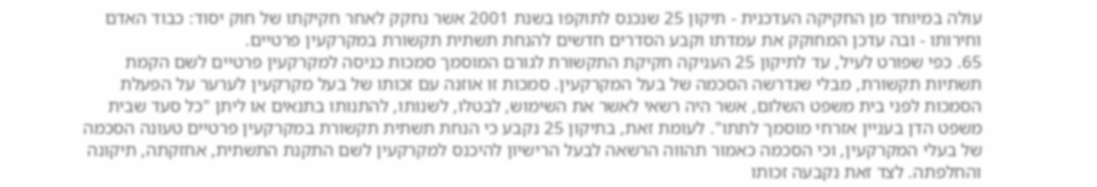עולה במיוחד מן החקיקה העדכנית - תיקון 25 שנכנס לתוקפו בשנת 2001 אשר נחקק לאחר חקיקתו של חוק יסוד: כבוד האדם וחירותו - ובה עדכן המחוקק את עמדתו וקבע הסדרים חדשים להנחת תשתית תקשורת במקרקעין פרטיים.
65. כפי שפורט לעיל, עד לתיקון 25 העניקה חקיקת התקשורת לגורם המוסמך סמכות כניסה למקרקעין פרטיים לשם הקמת תשתיות תקשורת, מבלי שנדרשה הסכמה של בעל המקרקעין. סמכות זו אוזנה עם זכותו של בעל מקרקעין לערער על הפעלת הסמכות לפני בית משפט השלום, אשר היה רשאי לאשר את השימוש, לבטלו, לשנותו, להתנותו בתנאים או ליתן "כל סעד שבית משפט הדן בעניין אזרחי מוסמך לתתו". לעומת זאת, בתיקון 25 נקבע כי הנחת תשתית תקשורת במקרקעין פרטיים טעונה הסכמה של בעלי המקרקעין, וכי הסכמה כאמור תהווה הרשאה לבעל הרישיון להיכנס למקרקעין לשם התקנת התשתית, אחזקתה, תיקונה והחלפתה. לצד זאת נקבעה זכותו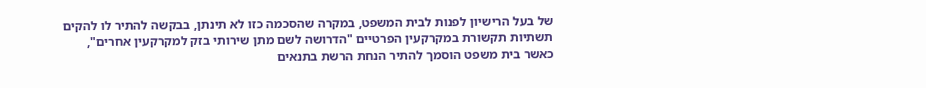של בעל הרישיון לפנות לבית המשפט, במקרה שהסכמה כזו לא תינתן, בבקשה להתיר לו להקים תשתיות תקשורת במקרקעין הפרטיים "הדרושה לשם מתן שירותי בזק למקרקעין אחרים", כאשר בית משפט הוסמך להתיר הנחת הרשת בתנאים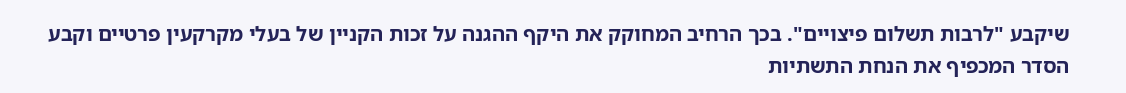שיקבע "לרבות תשלום פיצויים". בכך הרחיב המחוקק את היקף ההגנה על זכות הקניין של בעלי מקרקעין פרטיים וקבע הסדר המכפיף את הנחת התשתיות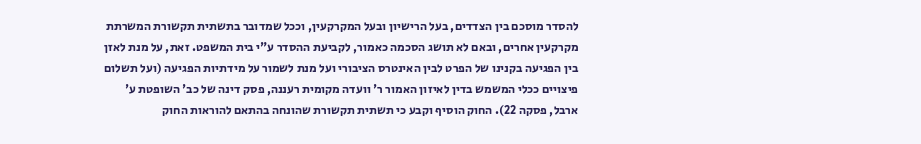להסדר מוסכם בין הצדדים, בעל הרישיון ובעל המקרקעין, וככל שמדובר בתשתית תקשורת המשרתת מקרקעין אחרים, ובאם לא תושג הסכמה כאמור, לקביעת ההסדר ע"י בית המשפט. זאת, על מנת לאזן בין הפגיעה בקנינו של הפרט לבין האינטרס הציבורי ועל מנת לשמור על מידתיות הפגיעה (ועל תשלום פיצויים ככלי המשמש בדין לאיזון האמור ר' וועדה מקומית רעננה, פסק דינה של כב' השופטת ע' ארבל, פסקה 22). החוק הוסיף וקבע כי תשתית תקשורת שהונחה בהתאם להוראות החוק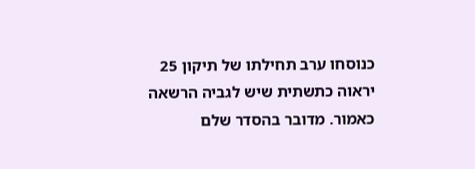כנוסחו ערב תחילתו של תיקון 25 יראוה כתשתית שיש לגביה הרשאה כאמור. מדובר בהסדר שלם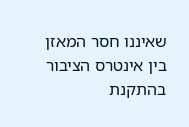שאיננו חסר המאזן בין אינטרס הציבור בהתקנת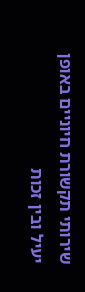שירותי תקשורת חיוניים באופן יעיל ובין זכות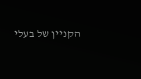הקניין של בעלי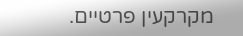מקרקעין פרטיים.